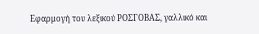Εφαρμογή του λεξικού ΡΟΣΓΟΒΑΣ, γαλλικό και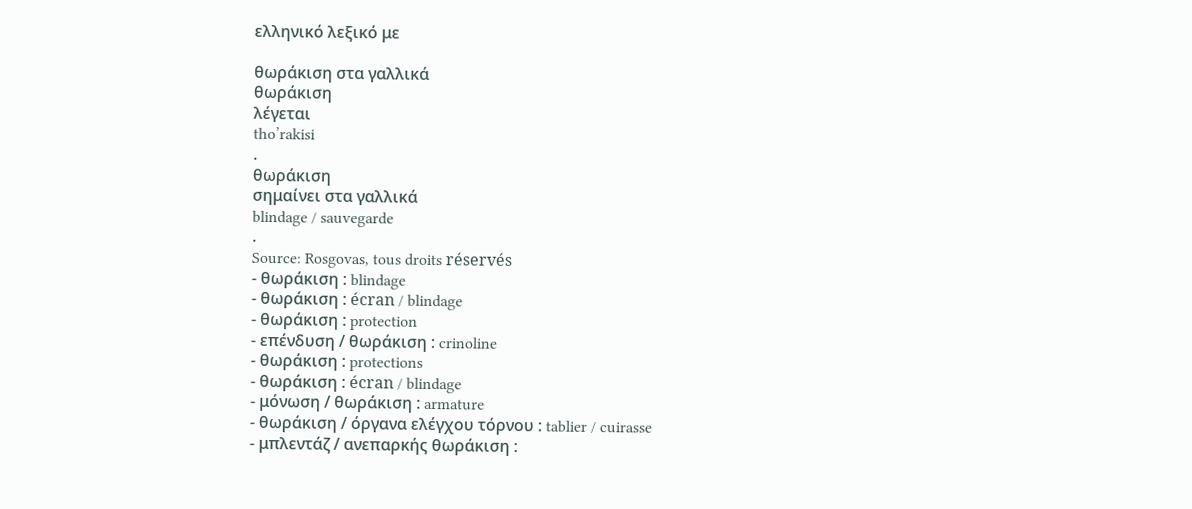ελληνικό λεξικό με

θωράκιση στα γαλλικά
θωράκιση
λέγεται
tho’rakisi
.
θωράκιση
σημαίνει στα γαλλικά
blindage / sauvegarde
.
Source: Rosgovas, tous droits réservés
- θωράκιση : blindage
- θωράκιση : écran / blindage
- θωράκιση : protection
- επένδυση / θωράκιση : crinoline
- θωράκιση : protections
- θωράκιση : écran / blindage
- μόνωση / θωράκιση : armature
- θωράκιση / όργανα ελέγχου τόρνου : tablier / cuirasse
- μπλεντάζ / ανεπαρκής θωράκιση :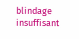blindage insuffisant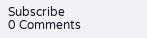Subscribe
0 Comments